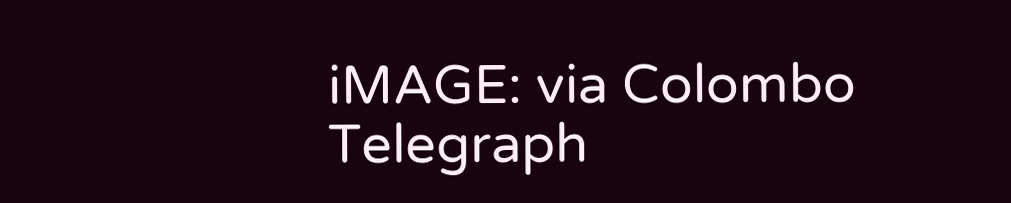iMAGE: via Colombo Telegraph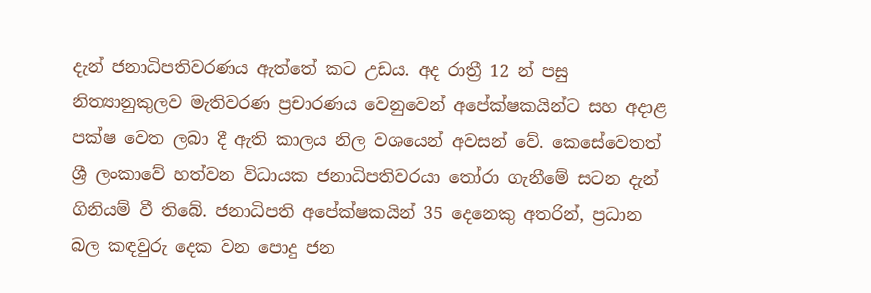දැන් ජනාධිපතිවරණය ඇත්තේ කට උඩය. අද රාත්‍රී 12 න් පසු නිත්‍යානුකුලව මැතිවරණ ප්‍රචාරණය වෙනුවෙන් අපේක්ෂකයින්ට සහ අදාළ පක්ෂ වෙත ලබා දී ඇති කාලය නිල වශයෙන් අවසන් වේ. කෙසේවෙතත් ශ්‍රී ලංකාවේ හත්වන විධායක ජනාධිපතිවරයා තෝරා ගැනීමේ සටන දැන් ගිනියම් වී තිබේ. ජනාධිපති අපේක්ෂකයින් 35 දෙනෙකු අතරින්, ප්‍රධාන බල කඳවුරු දෙක වන පොදු ජන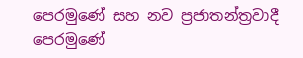පෙරමුණේ සහ නව ප්‍රජාතන්ත්‍රවාදී පෙරමුණේ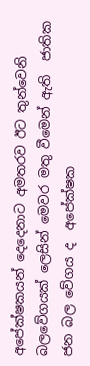අපේක්ෂකයන් දෙදෙනාට අමතරව ඊට තුන්වෙනි බලවේගයක් ලෙසින් මෙවර මතු වීමෙන් ඇති  ජාතික ජන බල වේගය ද  අපේක්ෂක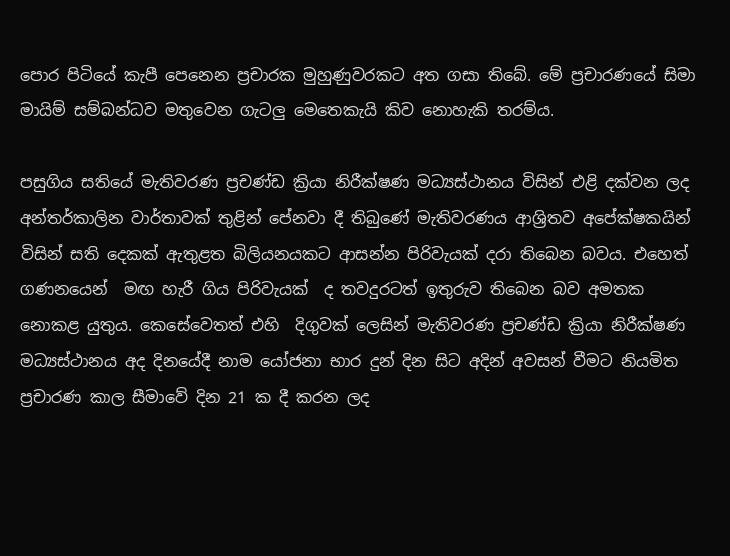පොර පිටියේ කැපී පෙනෙන ප්‍රචාරක මුහුණුවරකට අත ගසා තිබේ. මේ ප්‍රචාරණයේ සිමා මායිම් සම්බන්ධව මතුවෙන ගැටලු මෙතෙකැයි කිව නොහැකි තරම්ය.

පසුගිය සතියේ මැතිවරණ ප්‍රචණ්ඩ ක්‍රියා නිරීක්ෂණ මධ්‍යස්ථානය විසින් එළි දක්වන ලද අන්තර්කාලින වාර්තාවක් තුළින් පේනවා දී තිබුණේ මැතිවරණය ආශ්‍රිතව අපේක්ෂකයින් විසින් සති දෙකක් ඇතුළත බිලියනයකට ආසන්න පිරිවැයක් දරා තිබෙන බවය. එහෙත් ගණනයෙන්  මඟ හැරී ගිය පිරිවැයක්  ද තවදුරටත් ඉතුරුව තිබෙන බව අමතක නොකළ යුතුය. කෙසේවෙතත් එහි  දිගුවක් ලෙසින් මැතිවරණ ප්‍රචණ්ඩ ක්‍රියා නිරීක්ෂණ මධ්‍යස්ථානය අද දිනයේදී නාම යෝජනා භාර දුන් දින සිට අදින් අවසන් වීමට නියමිත ප්‍රචාරණ කාල සීමාවේ දින 21 ක දී කරන ලද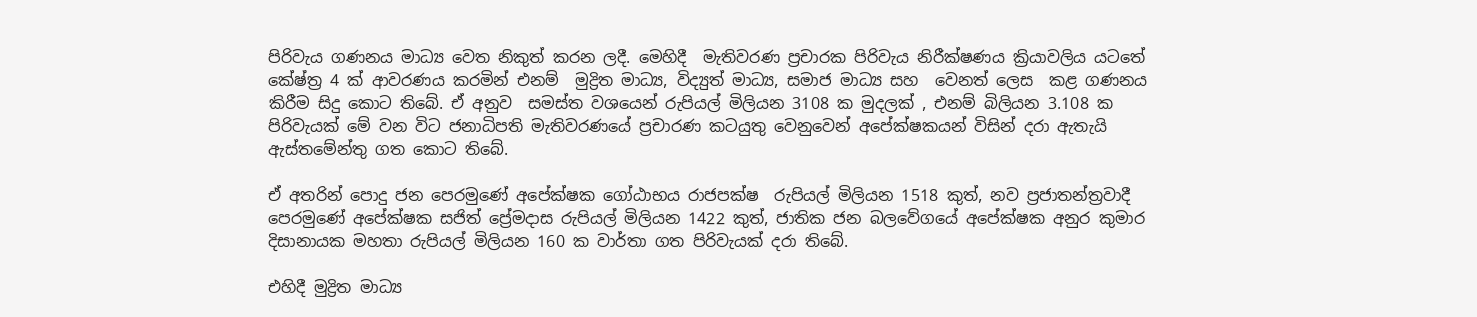පිරිවැය ගණනය මාධ්‍ය වෙත නිකුත් කරන ලදී. මෙහිදී  මැතිවරණ ප්‍රචාරක පිරිවැය නිරීක්ෂණය ක්‍රියාවලිය යටතේ කේෂ්ත්‍ර 4 ක් ආවරණය කරමින් එනම්  මුද්‍රිත මාධ්‍ය, විද්‍යුත් මාධ්‍ය, සමාජ මාධ්‍ය සහ  වෙනත් ලෙස  කළ ගණනය කිරීම සිදු කොට තිබේ. ඒ අනුව  සමස්ත වශයෙන් රුපියල් මිලියන 3108 ක මුදලක් , එනම් බිලියන 3.108 ක පිරිවැයක් මේ වන විට ජනාධිපති මැතිවරණයේ ප්‍රචාරණ කටයුතු වෙනුවෙන් අපේක්ෂකයන් විසින් දරා ඇතැයි ඇස්තමේන්තු ගත කොට තිබේ.

ඒ අතරින් පොදු ජන පෙරමුණේ අපේක්ෂක ගෝඨාභය රාජපක්ෂ  රුපියල් මිලියන 1518 කුත්, නව ප්‍රජාතන්ත්‍රවාදී පෙරමුණේ අපේක්ෂක සජිත් ප්‍රේමදාස රුපියල් මිලියන 1422 කුත්, ජාතික ජන බලවේගයේ අපේක්ෂක අනුර කුමාර දිසානායක මහතා රුපියල් මිලියන 160 ක වාර්තා ගත පිරිවැයක් දරා තිබේ.

එහිදී මුද්‍රිත මාධ්‍ය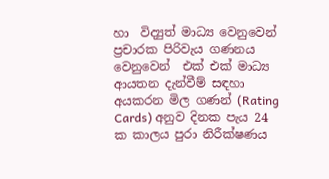හා  විද්‍යුත් මාධ්‍ය වෙනුවෙන් ප්‍රචාරක පිරිවැය ගණනය වෙනුවෙන්  එක් එක් මාධ්‍ය ආයතන දැන්වීම් සඳහා අයකරන මිල ගණන් (Rating Cards) අනුව දිනක පැය 24 ක කාලය පුරා නිරීක්ෂණය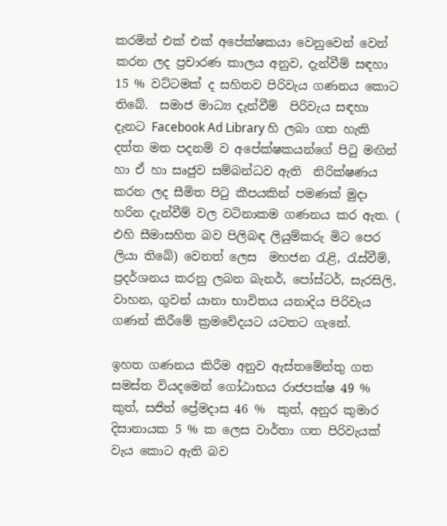කරමින් එක් එක් අපේක්ෂකයා වෙනුවෙන් වෙන් කරන ලද ප්‍රචාරණ කාලය අනුව, දැන්වීම් සඳහා 15 % වට්ටමක් ද සහිතව පිරිවැය ගණනය කොට තිබේ.  සමාජ මාධ්‍ය දැන්වීම්  පිරිවැය සඳහා දැනට Facebook Ad Library හි ලබා ගත හැකි දත්ත මත පදනම් ව අපේක්ෂකයන්ගේ පිටු මඟින් හා ඒ හා සෘජුව සම්බන්ධව ඇති  නිරික්ෂණය කරන ලද සීමිත පිටු කීපයකින් පමණක්‌ මුදා හරින දැන්වීම් වල වටිනාකම ගණනය කර ඇත. ( එහි සීමාසහිත බව පිලිබඳ ලියුම්කරු මිට පෙර ලියා තිබේ) වෙනත් ලෙස  මහජන රැළි, රැස්වීම්, ප්‍රදර්ශනය කරනු ලබන බැනර්, පෝස්ටර්, සැරසිලි, වාහන, ගුවන් යානා භාවිතය යනාදිය පිරිවැය  ගණන් කිරීමේ ක්‍රමවේදයට යටතට ගැනේ.

ඉහත ගණනය කිරීම අනුව ඇස්තමේන්තු ගත සමස්ත වියදමෙන් ගෝඨාභය රාජපක්ෂ 49 % කුත්, සජිත් ප්‍රේමදාස 46 %  කුත්, අනුර කුමාර දිසානායක 5 % ක ලෙස වාර්තා ගත පිරිවැයක් වැය කොට ඇති බව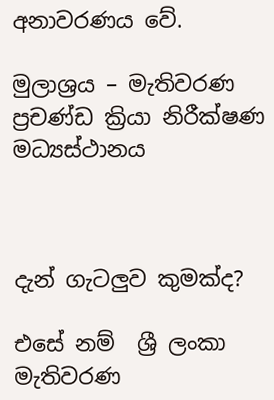අනාවරණය වේ.

මුලාශ්‍රය – මැතිවරණ ප්‍රචණ්ඩ ක්‍රියා නිරීක්ෂණ මධ්‍යස්ථානය



දැන් ගැටලුව කුමක්ද?

එසේ නම්  ශ්‍රී ලංකා මැතිවරණ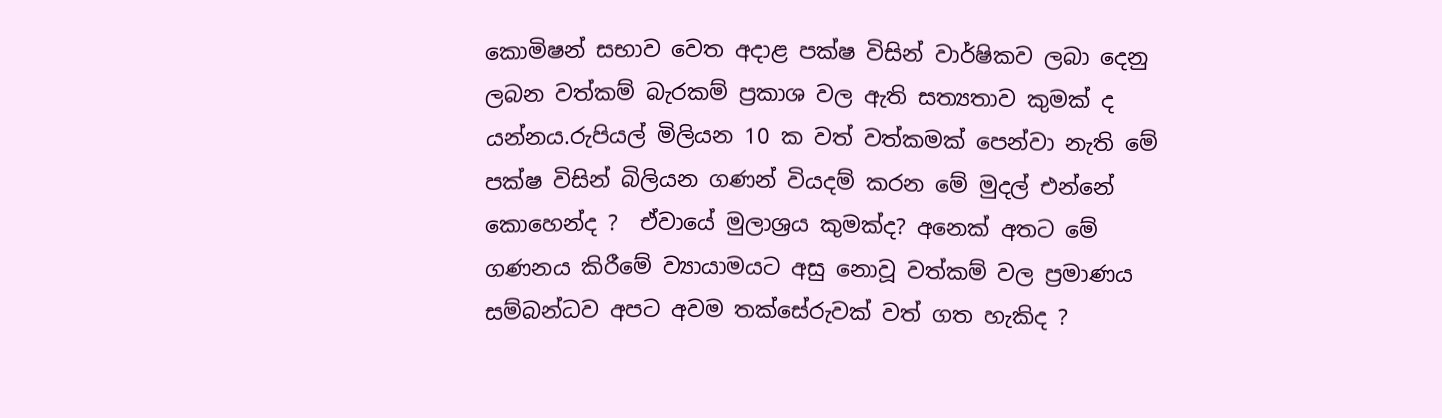කොමිෂන් සභාව වෙත අදාළ පක්ෂ විසින් වාර්ෂිකව ලබා දෙනු ලබන වත්කම් බැරකම් ප්‍රකාශ වල ඇති සත්‍යතාව කුමක් ද යන්නය.රුපියල් මිලියන 10 ක වත් වත්කමක් පෙන්වා නැති මේ පක්ෂ විසින් බිලියන ගණන් වියදම් කරන මේ මුදල් එන්නේ කොහෙන්ද ?  ඒවායේ මුලාශ්‍රය කුමක්ද? අනෙක් අතට මේ ගණනය කිරීමේ ව්‍යායාමයට අසු නොවූ වත්කම් වල ප්‍රමාණය සම්බන්ධව අපට අවම තක්සේරුවක් වත් ගත හැකිද ?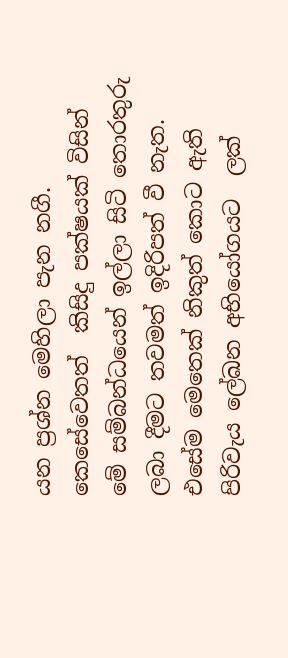යන ප්‍රශ්න මෙහිලා පැන නගී. කෙසේවෙතත්  කිසිදු පක්ෂයක් විසින්  මේ සම්බන්ධයෙන් ඉල්ලා සිටි තොරතුරු ලබා දීමට තවමත් ඉදිරිපත් වී නැත. එසේම මෙතෙක් නිකුත් කොට ඇති  පිරිවැය ලේඛන අභියෝගයට  ලක්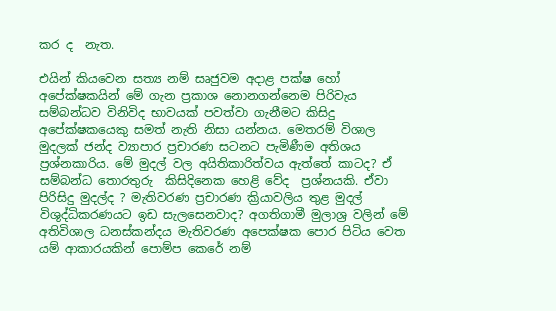කර ද  නැත.

එයින් කියවෙන සත්‍ය නම් සෘජුවම අදාළ පක්ෂ හෝ අපේක්ෂකයින් මේ ගැන ප්‍රකාශ නොනගන්නෙම පිරිවැය සම්බන්ධව විනිවිද භාවයක් පවත්වා ගැනීමට කිසිදු අපේක්ෂකයෙකු සමත් නැති නිසා යන්නය. මෙතරම් විශාල මුදලක් ජන්ද ව්‍යාපාර ප්‍රචාරණ සටනට පැමිණීම අතිශය ප්‍රශ්නකාරිය. මේ මුදල් වල අයිතිකාරිත්වය ඇත්තේ කාටද? ඒ සම්බන්ධ තොරතුරු  කිසිදිනෙක හෙළි වේද  ප්‍රශ්නයකි. ඒවා පිරිසිදු මුදල්ද ? මැතිවරණ ප්‍රචාරණ ක්‍රියාවලිය තුළ මුදල් විශුද්ධිකරණයට ඉඩ සැලසෙනවාද? අගතිගාමී මුලාශ්‍ර වලින් මේ අතිවිශාල ධනස්කන්දය මැතිවරණ අපෙක්ෂක පොර පිටිය වෙත යම් ආකාරයකින් පොම්ප කෙරේ නම්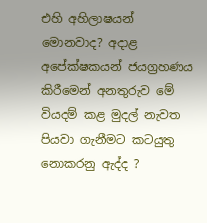එහි අහිලාෂයන් මොනවාද? අදාළ අපේක්ෂකයන් ජයග්‍රහණය කිරීමෙන් අනතුරුව මේ වියදම් කළ මුදල් නැවත පියවා ගැනීමට කටයුතු නොකරනු ඇද්ද ?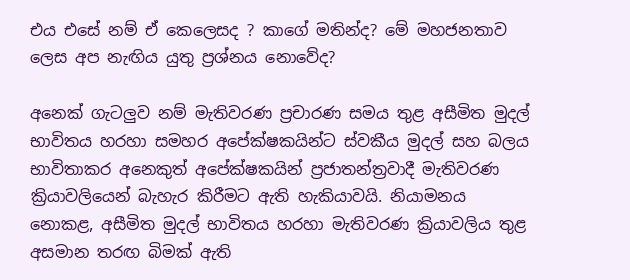එය එසේ නම් ඒ කෙලෙසද ? කාගේ මතින්ද? මේ මහජනතාව ලෙස අප නැඟිය යුතු ප්‍රශ්නය නොවේද?

අනෙක් ගැටලුව නම් මැතිවරණ ප්‍රචාරණ සමය තුළ අසීමිත මුදල් භාවිතය හරහා සමහර අපේක්ෂකයින්ට ස්වකීය මුදල් සහ බලය භාවිතාකර අනෙකුත් අපේක්ෂකයින් ප්‍රජාතන්ත්‍රවාදී මැතිවරණ ක්‍රියාවලියෙන් බැහැර කිරීමට ඇති හැකියාවයි. නියාමනය නොකළ, අසීමිත මුදල් භාවිතය හරහා මැතිවරණ ක්‍රියාවලිය තුළ අසමාන තරඟ බිමක් ඇති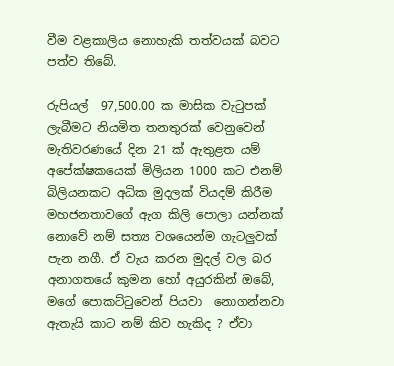වීම වළකාලිය නොහැකි තත්වයක් බවට පත්ව තිබේ.

රුපියල්  97,500.00 ක මාසික වැටුපක් ලැබීමට නියමිත තනතුරක් වෙනුවෙන් මැතිවරණයේ දින 21 ක් ඇතුළත යම් අපේක්ෂකයෙක් මිලියන 1000 කට එනම් බිලියනකට අධික මුදලක් වියදම් කිරීම මහජනතාවගේ ඇග කිලි පොලා යන්නක් නොවේ නම් සත්‍ය වශයෙන්ම ගැටලුවක් පැන නගී. ඒ වැය කරන මුදල් වල බර අනාගතයේ කුමන හෝ අයුරකින් ඔබේ, මගේ පොකට්ටුවෙන් පියවා  නොගන්නවා ඇතැයි කාට නම් කිව හැකිද ? ඒවා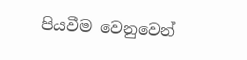පියවීම වෙනුවෙන්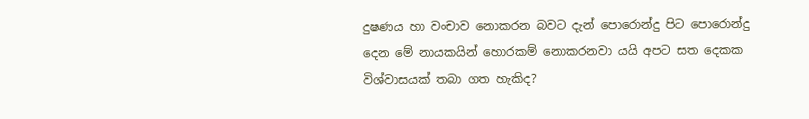දුෂණය හා වංචාව නොකරන බවට දැන් පොරොන්දු පිට පොරොන්දු දෙන මේ නායකයින් හොරකම් නොකරනවා යයි අපට සත දෙකක විශ්වාසයක් තබා ගත හැකිද?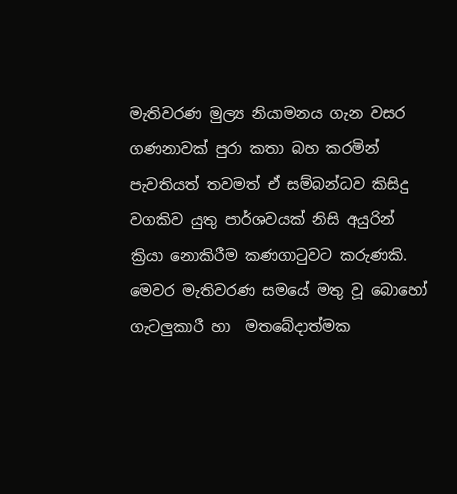මැතිවරණ මුල්‍ය නියාමනය ගැන වසර  ගණනාවක් පුරා කතා බහ කරමින් පැවතියත් තවමත් ඒ සම්බන්ධව කිසිදු වගකිව යුතු පාර්ශවයක් නිසි අයුරින් ක්‍රියා නොකිරීම කණගාටුවට කරුණකි. මෙවර මැතිවරණ සමයේ මතු වූ බොහෝ ගැටලුකාරී හා  මතබේදාත්මක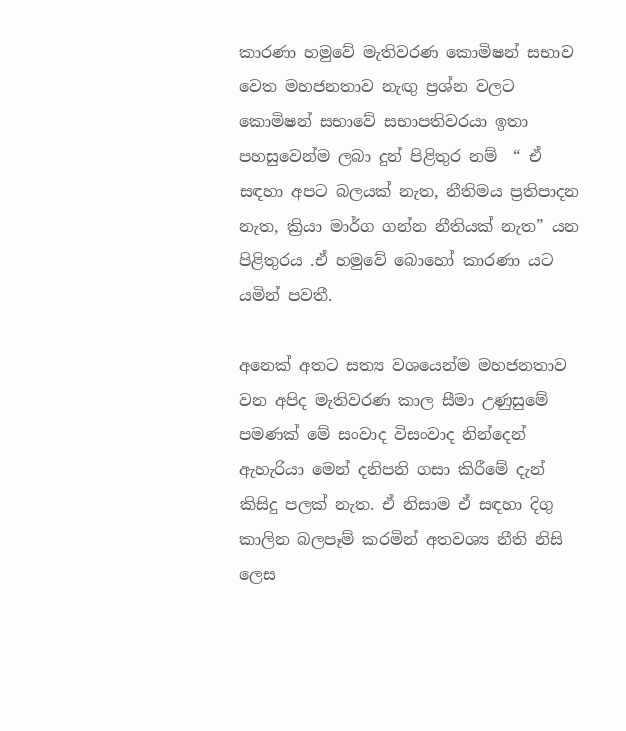කාරණා හමුවේ මැතිවරණ කොමිෂන් සභාව වෙත මහජනතාව නැඟු ප්‍රශ්න වලට කොමිෂන් සභාවේ සභාපතිවරයා ඉතා පහසුවෙන්ම ලබා දුන් පිළිතුර නම්  “ ඒ සඳහා අපට බලයක් නැත, නීතිමය ප්‍රතිපාදන නැත, ක්‍රියා මාර්ග ගන්න නීතියක් නැත” යන පිළිතුරය .ඒ හමුවේ බොහෝ කාරණා යට යමින් පවතී.

අනෙක් අතට සත්‍ය වශයෙන්ම මහජනතාව වන අපිද මැතිවරණ කාල සීමා උණුසුමේ පමණක් මේ සංවාද විසංවාද නින්දෙන් ඇහැරියා මෙන් දනිපනි ගසා කිරීමේ දැන් කිසිදු පලක් නැත. ඒ නිසාම ඒ සඳහා දිගු කාලින බලපෑම් කරමින් අතවශ්‍ය නීති නිසි ලෙස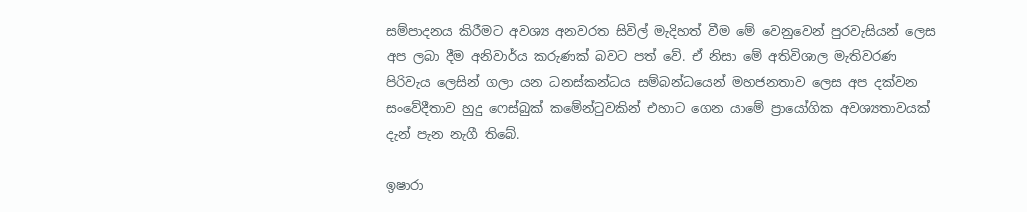සම්පාදනය කිරීමට අවශ්‍ය අනවරත සිවිල් මැදිහත් වීම මේ වෙනුවෙන් පුරවැසියන් ලෙස අප ලබා දීම අනිවාර්ය කරුණක් බවට පත් වේ. ඒ නිසා මේ අතිවිශාල මැතිවරණ පිරිවැය ලෙසින් ගලා යන ධනස්කන්ධය සම්බන්ධයෙන් මහජනතාව ලෙස අප දක්වන සංවේදීතාව හුදු ෆෙස්බුක් කමේන්ටුවකින් එහාට ගෙන යාමේ ප්‍රායෝගික අවශ්‍යතාවයක් දැන් පැන නැගී තිබේ.

ඉෂාරා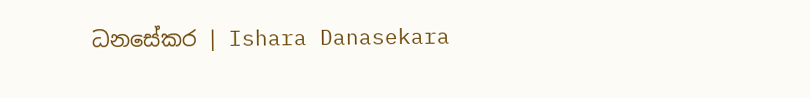ධනසේකර | Ishara Danasekara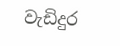වැඩිදුර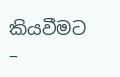කියවීමට –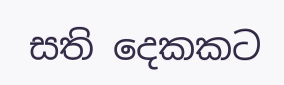සති දෙකකට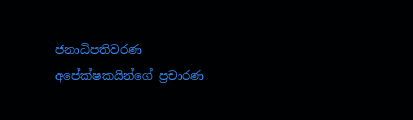ජනාධිපතිවරණ අපේක්ෂකයින්ගේ ප්‍රචාරණ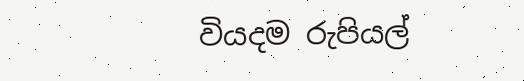වියදම රුපියල්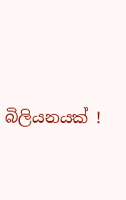බිලියනයක් !